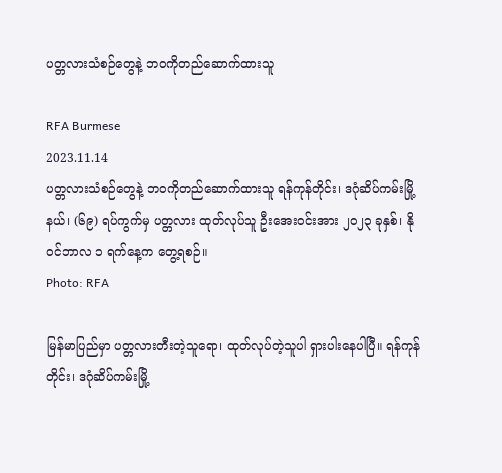ပတ္တလားသံစဉ်တွေနဲ့ ဘဝကိုတည်ဆောက်ထားသူ

RFA Burmese
2023.11.14
ပတ္တလားသံစဉ်တွေနဲ့ ဘဝကိုတည်ဆောက်ထားသူ ရန်ကုန်တိုင်း၊ ဒဂုံဆိပ်ကမ်းမြို့နယ်၊ (၆၉) ရပ်ကွက်မှ ပတ္တလား ထုတ်လုပ်သူ ဦးအေးဝင်းအား ၂၀၂၃ ခုနှစ်၊ နိုဝင်ဘာလ ၁ ရက်နေ့က တွေ့ရစဉ်။
Photo: RFA

မြန်မာပြည်မှာ ပတ္တလားတီးတဲ့သူရော၊ ထုတ်လုပ်တဲ့သူပါ ရှားပါးနေပါပြီ။ ရန်ကုန်တိုင်း၊ ဒဂုံဆိပ်ကမ်းမြို့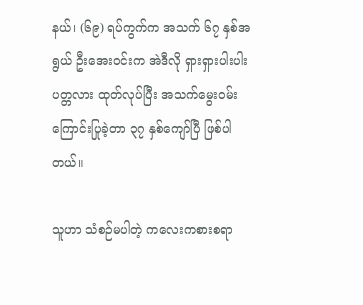နယ်၊ (၆၉) ရပ်ကွက်က အသက် ၆၇ နှစ်အရွယ် ဦးအေးဝင်းက အဲဒီလို ရှားရှားပါးပါး ပတ္တလား ထုတ်လုပ်ပြီး အသက်မွေးဝမ်းကြောင်းပြုခဲ့တာ ၃၇ နှစ်ကျော်ပြီ ဖြစ်ပါတယ်။

သူဟာ သံစဉ်မပါတဲ့ ကလေးကစားစရာ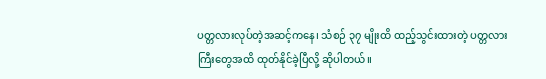ပတ္တလားလုပ်တဲ့အဆင့်ကနေ၊ သံစဉ် ၃၇ မျိုးထိ ထည့်သွင်းထားတဲ့ ပတ္တလားကြီးတွေအထိ ထုတ်နိုင်ခဲ့ပြီလို့ ဆိုပါတယ်။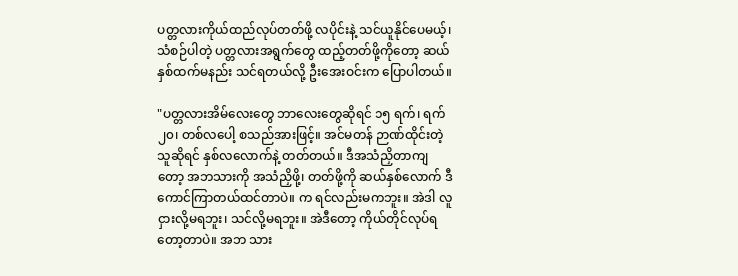ပတ္တလားကိုယ်ထည်လုပ်တတ်ဖို့ လပိုင်းနဲ့ သင်ယူနိုင်ပေမယ့်၊ သံစဉ်ပါတဲ့ ပတ္တလားအရွက်တွေ ထည့်တတ်ဖို့ကိုတော့ ဆယ်နှစ်ထက်မနည်း သင်ရတယ်လို့ ဦးအေးဝင်းက ပြောပါတယ်။

"ပတ္တလားအိမ်လေးတွေ ဘာလေးတွေဆိုရင် ၁၅ ရက်၊ ရက် ၂၀၊ တစ်လပေါ့ စသည်အားဖြင့်။ အင်မတန် ဉာဏ်ထိုင်းတဲ့သူဆိုရင် နှစ်လလောက်နဲ့ တတ်တယ်။ ဒီအသံညှိတာကျတော့ အဘသားကို အသံညှိဖို့၊ တတ်ဖို့ကို ဆယ်နှစ်လောက် ဒီကောင်ကြာတယ်ထင်တာပဲ။ က ရင်လည်းမကဘူး။ အဲဒါ လူငှားလို့မရဘူး၊ သင်လို့မရဘူး။ အဲဒီတော့ ကိုယ်တိုင်လုပ်ရတော့တာပဲ။ အဘ သား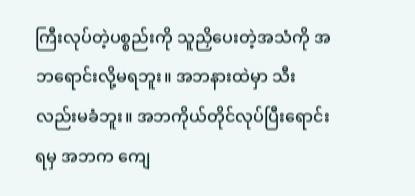ကြီးလုပ်တဲ့ပစ္စည်းကို သူညှိပေးတဲ့အသံကို အဘရောင်းလို့မရဘူး။ အဘနားထဲမှာ သီးလည်းမခံဘူး။ အဘကိုယ်တိုင်လုပ်ပြီးရောင်းရမှ အဘက ကျေ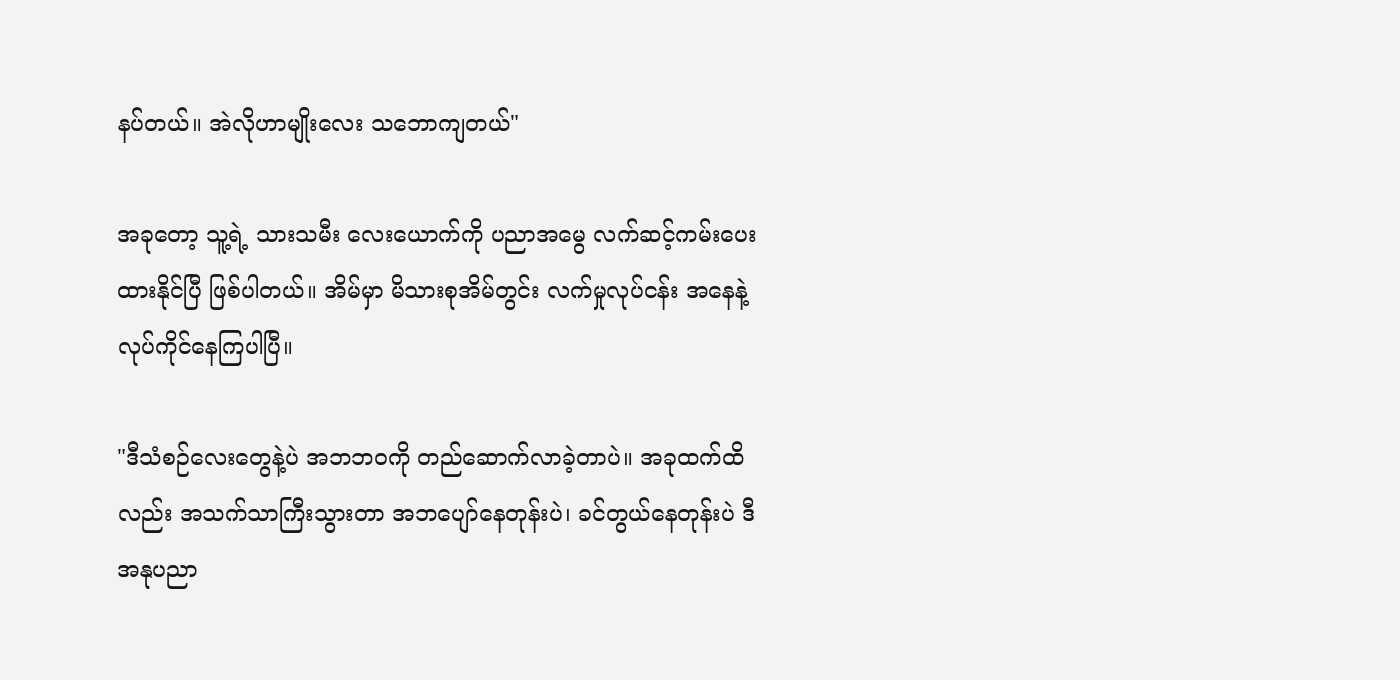နပ်တယ်။ အဲလိုဟာမျိုးလေး သဘောကျတယ်"

အခုတော့ သူ့ရဲ့ သားသမီး လေးယောက်ကို ပညာအမွေ လက်ဆင့်ကမ်းပေးထားနိုင်ပြီ ဖြစ်ပါတယ်။ အိမ်မှာ မိသားစုအိမ်တွင်း လက်မှုလုပ်ငန်း အနေနဲ့လုပ်ကိုင်နေကြပါပြီ။

"ဒီသံစဉ်လေးတွေနဲ့ပဲ အဘဘဝကို တည်ဆောက်လာခဲ့တာပဲ။ အခုထက်ထိလည်း အသက်သာကြီးသွားတာ အဘပျော်နေတုန်းပဲ၊ ခင်တွယ်နေတုန်းပဲ ဒီအနုပညာ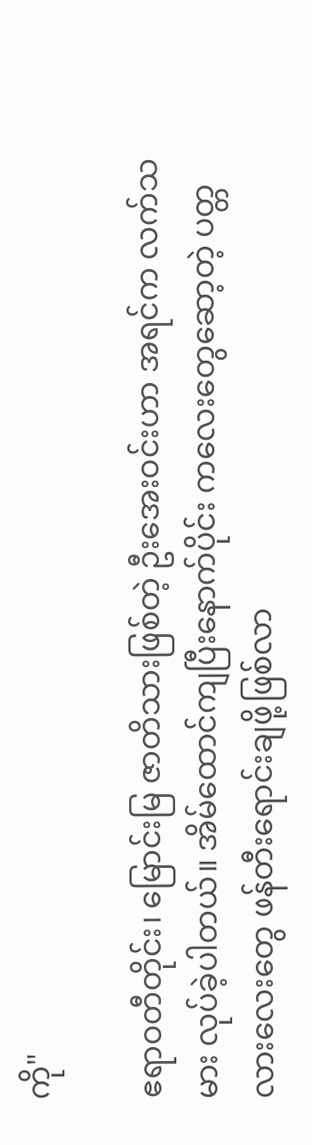ကို"

ဧရာဝတီတိုင်း၊ မြောင်းမြ ဇာတိသားဖြစ်တဲ့ ဦးအေးဝင်းဟာ အရင်က လက်သမား လုပ်ခဲ့ပါတယ်။ အိမ်ထောင်ကျပြီးနောက်ပိုင်း ကလေးတွေဆော့တဲ့ ပတ္တလားလေးတွေ ဖန်တီးရောင်းချဖို့ဖြစ်လာ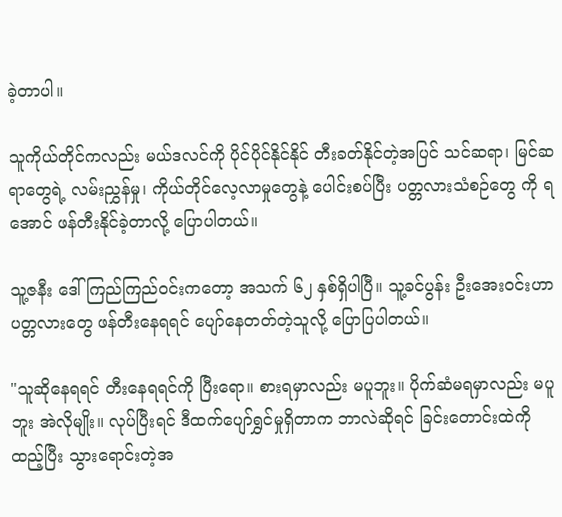ခဲ့တာပါ။

သူကိုယ်တိုင်ကလည်း မယ်ဒလင်ကို ပိုင်ပိုင်နိုင်နိုင် တီးခတ်နိုင်တဲ့အပြင် သင်ဆရာ၊ မြင်ဆရာတွေရဲ့ လမ်းညွှန်မှု၊ ကိုယ်တိုင်လေ့လာမှုတွေနဲ့ ပေါင်းစပ်ပြီး ပတ္တလားသံစဉ်တွေ ကို ရအောင် ဖန်တီးနိုင်ခဲ့တာလို့ ပြောပါတယ်။

သူ့ဇနီး ဒေါ်ကြည်ကြည်ဝင်းကတော့ အသက် ၆၂ နှစ်ရှိပါပြီ။ သူ့ခင်ပွန်း ဦးအေးဝင်းဟာ ပတ္တလားတွေ ဖန်တီးနေရရင် ပျော်နေတတ်တဲ့သူလို့ ပြောပြပါတယ်။

"သူဆိုနေရရင် တီးနေရရင်ကို ပြီးရော။ စားရမှာလည်း မပူဘူး။ ပိုက်ဆံမရမှာလည်း မပူဘူး အဲလိုမျိုး။ လုပ်ပြီးရင် ဒီထက်ပျော်ရွှင်မှုရှိတာက ဘာလဲဆိုရင် ခြင်းတောင်းထဲကို ထည့်ပြီး သွားရောင်းတဲ့အ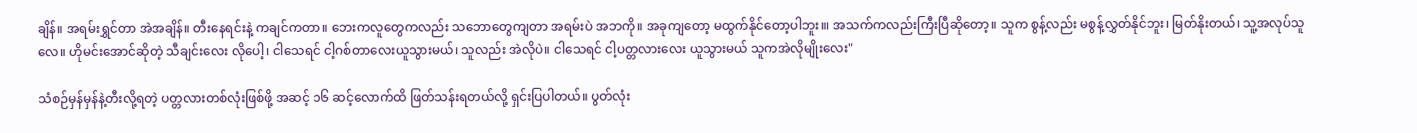ချိန်။ အရမ်းရွှင်တာ အဲအချိန်။ တီးနေရင်းနဲ့ ကချင်ကတာ။ ဘေးကလူတွေကလည်း သဘောတွေကျတာ အရမ်းပဲ အဘကို။ အခုကျတော့ မထွက်နိုင်တော့ပါဘူး။၊ အသက်ကလည်းကြီးပြီဆိုတော့။ သူက စွန့်လည်း မစွန့်လွှတ်နိုင်ဘူး၊ မြတ်နိုးတယ်၊ သူ့အလုပ်သူလေ။ ဟိုမင်းအောင်ဆိုတဲ့ သီချင်းလေး လိုပေါ့၊ ငါသေရင် ငါ့ဂစ်တာလေးယူသွားမယ်၊ သူလည်း အဲလိုပဲ။ ငါသေရင် ငါ့ပတ္တလားလေး ယူသွားမယ် သူကအဲလိုမျိုးလေး"

သံစဉ်မှန်မှန်နဲ့တီးလို့ရတဲ့ ပတ္တလားတစ်လုံးဖြစ်ဖို့ အဆင့် ၁၆ ဆင့်လောက်ထိ ဖြတ်သန်းရတယ်လို့ ရှင်းပြပါတယ်။ ပွတ်လုံး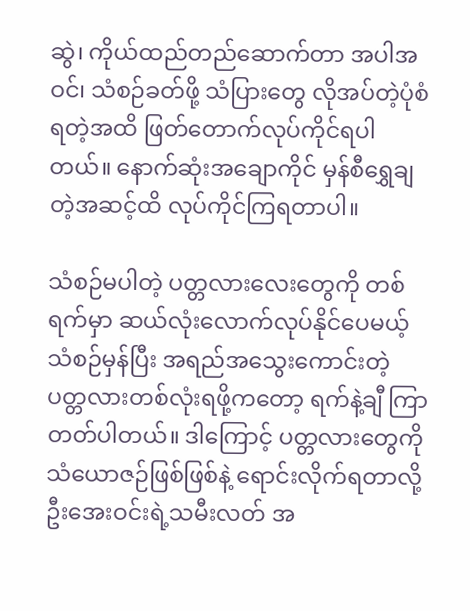ဆွဲ၊ ကိုယ်ထည်တည်ဆောက်တာ အပါအဝင်၊ သံစဉ်ခတ်ဖို့ သံပြားတွေ လိုအပ်တဲ့ပုံစံ ရတဲ့အထိ ဖြတ်တောက်လုပ်ကိုင်ရပါတယ်။ နောက်ဆုံးအချောကိုင် မှန်စီရွှေချတဲ့အဆင့်ထိ လုပ်ကိုင်ကြရတာပါ။

သံစဉ်မပါတဲ့ ပတ္တလားလေးတွေကို တစ်ရက်မှာ ဆယ်လုံးလောက်လုပ်နိုင်ပေမယ့် သံစဉ်မှန်ပြီး အရည်အသွေးကောင်းတဲ့ ပတ္တလားတစ်လုံးရဖို့ကတော့ ရက်နဲ့ချီ ကြာတတ်ပါတယ်။ ဒါကြောင့် ပတ္တလားတွေကို သံယောဇဉ်ဖြစ်ဖြစ်နဲ့ ရောင်းလိုက်ရတာလို့ ဦးအေးဝင်းရဲ့သမီးလတ် အ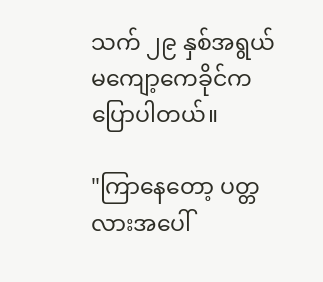သက် ၂၉ နှစ်အရွယ် မကျော့ကေခိုင်က ပြောပါတယ်။

"ကြာနေတော့ ပတ္တလားအပေါ်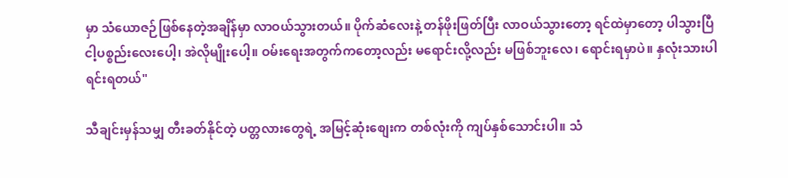မှာ သံယောဇဉ်ဖြစ်နေတဲ့အချိန်မှာ လာဝယ်သွားတယ်။ ပိုက်ဆံလေးနဲ့ တန်ဖိုးဖြတ်ပြီး လာဝယ်သွားတော့ ရင်ထဲမှာတော့ ပါသွားပြီ ငါ့ပစ္စည်းလေးပေါ့၊ အဲလိုမျိုးပေါ့။ ဝမ်းရေးအတွက်ကတော့လည်း မရောင်းလို့လည်း မဖြစ်ဘူးလေ၊ ရောင်းရမှာပဲ။ နှလုံးသားပါ ရင်းရတယ်"

သီချင်းမှန်သမျှ တီးခတ်နိုင်တဲ့ ပတ္တလားတွေရဲ့ အမြင့်ဆုံးစျေးက တစ်လုံးကို ကျပ်နှစ်သောင်းပါ။ သံ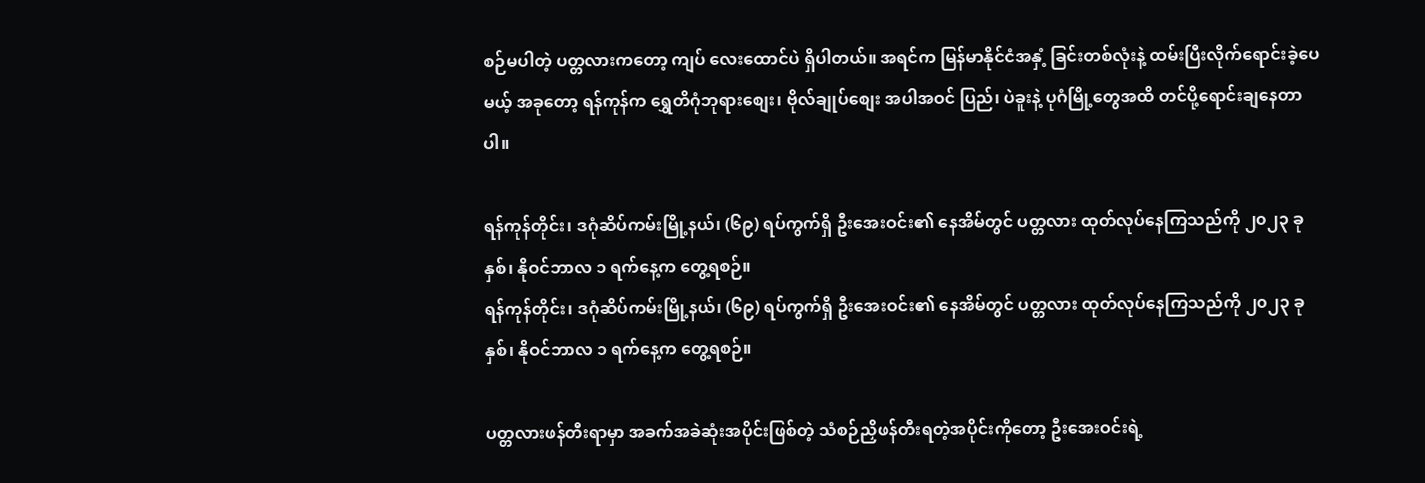စဉ်မပါတဲ့ ပတ္တလားကတော့ ကျပ် လေးထောင်ပဲ ရှိပါတယ်။ အရင်က မြန်မာနိုင်ငံအနှံ့ ခြင်းတစ်လုံးနဲ့ ထမ်းပြီးလိုက်ရောင်းခဲ့ပေမယ့် အခုတော့ ရန်ကုန်က ရွှေတိဂုံဘုရားစျေး၊ ဗိုလ်ချုပ်စျေး အပါအဝင် ပြည်၊ ပဲခူးနဲ့ ပုဂံမြို့တွေအထိ တင်ပို့ရောင်းချနေတာပါ။

ရန်ကုန်တိုင်း၊ ဒဂုံဆိပ်ကမ်းမြို့နယ်၊ (၆၉) ရပ်ကွက်ရှိ ဦးအေးဝင်း၏ နေအိမ်တွင် ပတ္တလား ထုတ်လုပ်နေကြသည်ကို ၂၀၂၃ ခုနှစ်၊ နိုဝင်ဘာလ ၁ ရက်နေ့က တွေ့ရစဉ်။
ရန်ကုန်တိုင်း၊ ဒဂုံဆိပ်ကမ်းမြို့နယ်၊ (၆၉) ရပ်ကွက်ရှိ ဦးအေးဝင်း၏ နေအိမ်တွင် ပတ္တလား ထုတ်လုပ်နေကြသည်ကို ၂၀၂၃ ခုနှစ်၊ နိုဝင်ဘာလ ၁ ရက်နေ့က တွေ့ရစဉ်။

ပတ္တလားဖန်တီးရာမှာ အခက်အခဲဆုံးအပိုင်းဖြစ်တဲ့ သံစဉ်ညှိဖန်တီးရတဲ့အပိုင်းကိုတော့ ဦးအေးဝင်းရဲ့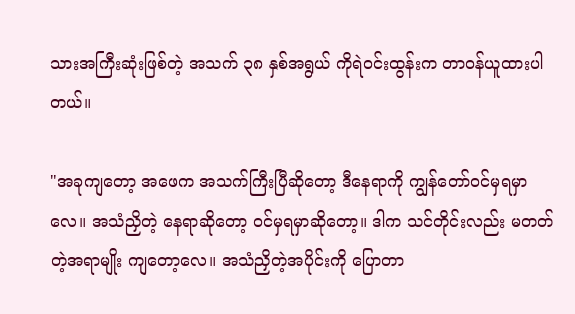သားအကြီးဆုံးဖြစ်တဲ့ အသက် ၃၈ နှစ်အရွယ် ကိုရဲဝင်းထွန်းက တာဝန်ယူထားပါတယ်။

"အခုကျတော့ အဖေက အသက်ကြီးပြီဆိုတော့ ဒီနေရာကို ကျွန်တော်ဝင်မှရမှာလေ။ အသံညှိတဲ့ နေရာဆိုတော့ ဝင်မှရမှာဆိုတော့။ ဒါက သင်တိုင်းလည်း မတတ်တဲ့အရာမျိုး ကျတော့လေ။ အသံညှိတဲ့အပိုင်းကို ပြောတာ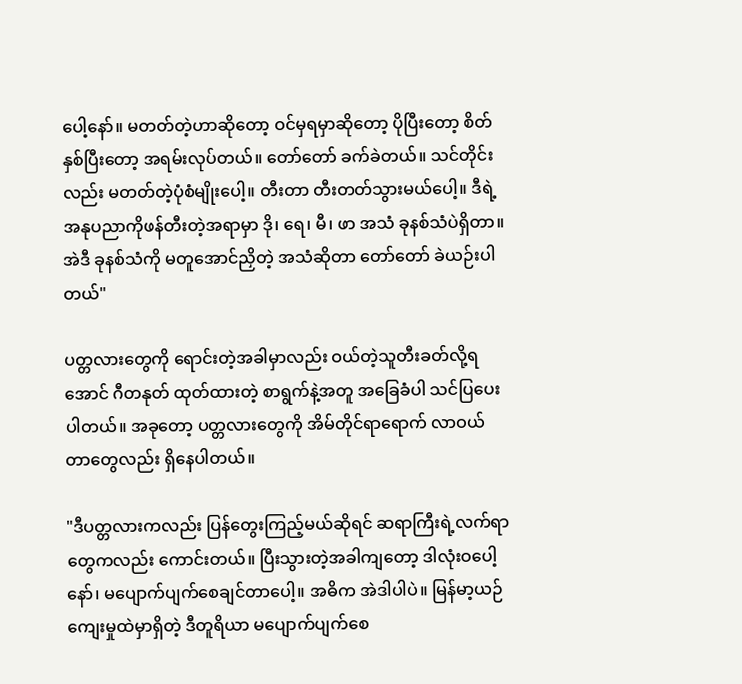ပေါ့နော်။ မတတ်တဲ့ဟာဆိုတော့ ဝင်မှရမှာဆိုတော့ ပိုပြီးတော့ စိတ်နှစ်ပြီးတော့ အရမ်းလုပ်တယ်။ တော်တော် ခက်ခဲတယ်။ သင်တိုင်းလည်း မတတ်တဲ့ပုံစံမျိုးပေါ့။ တီးတာ တီးတတ်သွားမယ်ပေါ့။ ဒီရဲ့ အနုပညာကိုဖန်တီးတဲ့အရာမှာ ဒို၊ ရေ၊ မီ၊ ဖာ အသံ ခုနစ်သံပဲရှိတာ။ အဲဒီ ခုနစ်သံကို မတူအောင်ညှိတဲ့ အသံဆိုတာ တော်တော် ခဲယဉ်းပါတယ်"

ပတ္တလားတွေကို ရောင်းတဲ့အခါမှာလည်း ဝယ်တဲ့သူတီးခတ်လို့ရအောင် ဂီတနုတ် ထုတ်ထားတဲ့ စာရွက်နဲ့အတူ အခြေခံပါ သင်ပြပေးပါတယ်။ အခုတော့ ပတ္တလားတွေကို အိမ်တိုင်ရာရောက် လာဝယ်တာတွေလည်း ရှိနေပါတယ်။

"ဒီပတ္တလားကလည်း ပြန်တွေးကြည့်မယ်ဆိုရင် ဆရာကြီးရဲ့လက်ရာတွေကလည်း ကောင်းတယ်။ ပြီးသွားတဲ့အခါကျတော့ ဒါလုံးဝပေါ့နော်၊ မပျောက်ပျက်စေချင်တာပေါ့။ အဓိက အဲဒါပါပဲ။ မြန်မာ့ယဉ်ကျေးမှုထဲမှာရှိတဲ့ ဒီတူရိယာ မပျောက်ပျက်စေ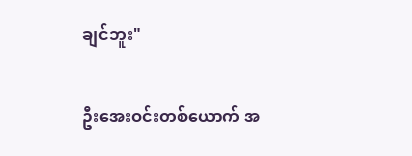ချင်ဘူး"

ဦးအေးဝင်းတစ်ယောက် အ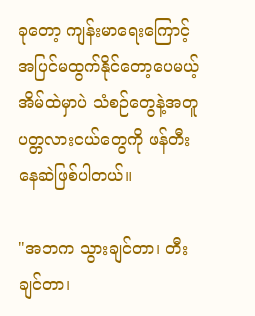ခုတော့ ကျန်းမာရေးကြောင့် အပြင်မထွက်နိုင်တော့ပေမယ့် အိမ်ထဲမှာပဲ သံစဉ်တွေနဲ့အတူ ပတ္တလားငယ်တွေကို ဖန်တီးနေဆဲဖြစ်ပါတယ်။

"အဘက သွားချင်တာ၊ တီးချင်တာ၊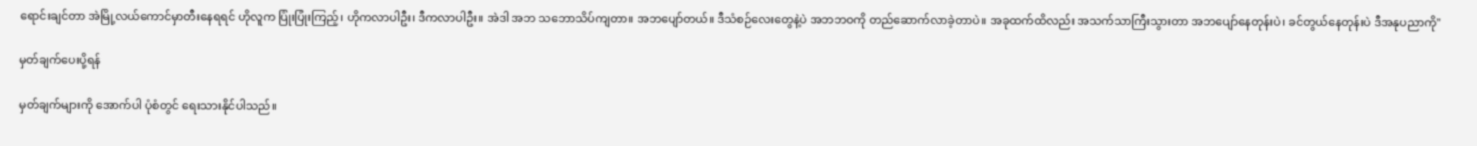ရောင်းချင်တာ အဲမြို့လယ်ကောင်မှာတီးနေရရင် ဟိုလူက ပြုံးပြုံးကြည့်၊ ဟိုကလာပါဦး၊ ဒီကလာပါဦး။ အဲဒါ အဘ သဘောသိပ်ကျတာ။ အဘပျော်တယ်။ ဒီသံစဉ်လေးတွေနဲ့ပဲ အဘဘဝကို တည်ဆောက်လာခဲ့တာပဲ။ အခုထက်ထိလည်း အသက်သာကြီးသွားတာ အဘပျော်နေတုန်းပဲ၊ ခင်တွယ်နေတုန်းပဲ ဒီအနုပညာကို"

မှတ်ချက်ပေးပို့ရန်

မှတ်ချက်များကို အောက်ပါ ပုံစံတွင် ရေးသားနိုင်ပါသည်။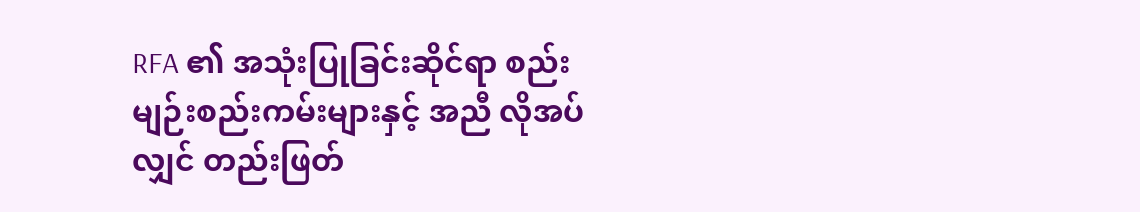RFA ၏ အသုံးပြုခြင်းဆိုင်ရာ စည်းမျဉ်းစည်းကမ်းများနှင့် အညီ လိုအပ်လျှင် တည်းဖြတ်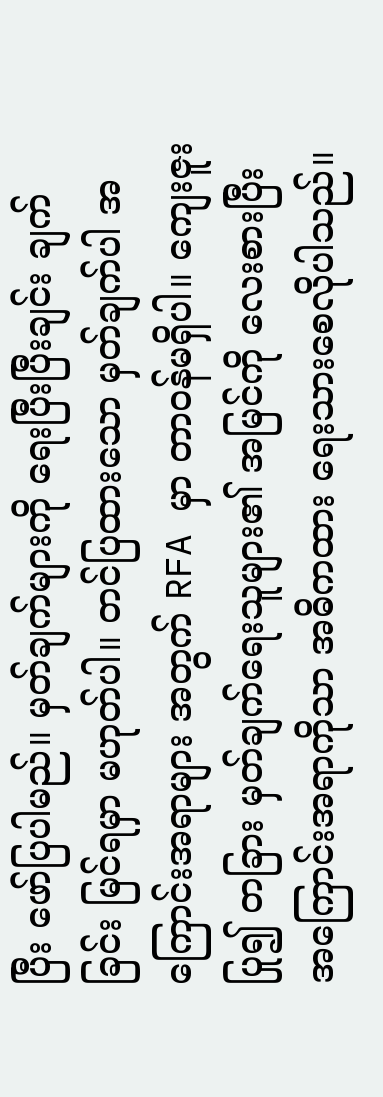ပြီး ဖော်ပြပါမည်။ မှတ်ချက်များကို ရေးပြီးပြီးချင်း ချက်ခြင်း မြင်ရမှာ မဟုတ်ပါ။ တင်ပြထားသော မှတ်ချက်ပါ အကြောင်းအရာများ အတွက် RFA မှာ တာဝန်မရှိပါ။ ကျေးဇူးပြု၍ တခြား မှတ်ချက်ရေးသူများ၏ အမြင်ကို လေးစားပြီး အကြောင်းအရာကိုသာ အဓိကထား ရေးသားစေလိုပါသည်။